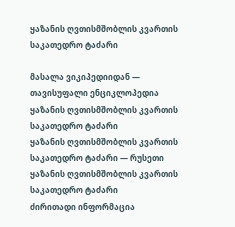ყაზანის ღვთისმშობლის კვართის საკათედრო ტაძარი

მასალა ვიკიპედიიდან — თავისუფალი ენციკლოპედია
ყაზანის ღვთისმშობლის კვართის საკათედრო ტაძარი
ყაზანის ღვთისმშობლის კვართის საკათედრო ტაძარი — რუსეთი
ყაზანის ღვთისმშობლის კვართის საკათედრო ტაძარი
ძირითადი ინფორმაცია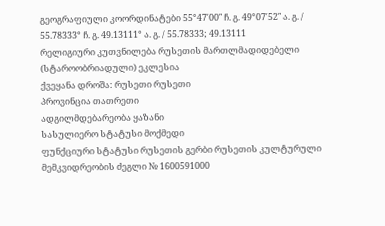გეოგრაფიული კოორდინატები 55°47′00″ ჩ. გ. 49°07′52″ ა. გ. / 55.78333° ჩ. გ. 49.13111° ა. გ. / 55.78333; 49.13111
რელიგიური კუთვნილება რუსეთის მართლმადიდებელი (სტაროობრიადული) ეკლესია
ქვეყანა დროშა: რუსეთი რუსეთი
პროვინცია თათრეთი
ადგილმდებარეობა ყაზანი
სასულიერო სტატუსი მოქმედი
ფუნქციური სტატუსი რუსეთის გერბი რუსეთის კულტურული მემკვიდრეობის ძეგლი № 1600591000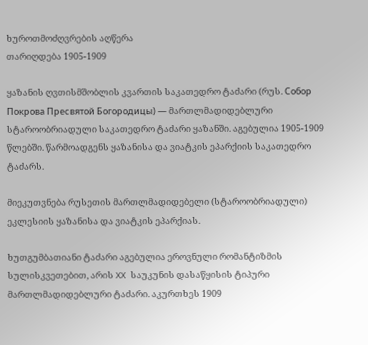ხუროთმოძღვრების აღწერა
თარიღდება 1905-1909

ყაზანის ღვთისმშობლის კვართის საკათედრო ტაძარი (რუს. Собор Покрова Пресвятой Богородицы) — მართლმადიდებლური სტაროობრიადული საკათედრო ტაძარი ყაზანში. აგებულია 1905-1909 წლებში. წარმოადგენს ყაზანისა და ვიატკის ეპარქიის საკათედრო ტაძარს.

მიეკუთვნება რუსეთის მართლმადიდებელი (სტაროობრიადული) ეკლესიის ყაზანისა და ვიატკის ეპარქიას.

ხუთგუმბათიანი ტაძარი აგებულია ეროვნული რომანტიზმის სულისკვეთებით, არის XX საუკუნის დასაწყისის ტიპური მართლმადიდებლური ტაძარი. აკურთხეს 1909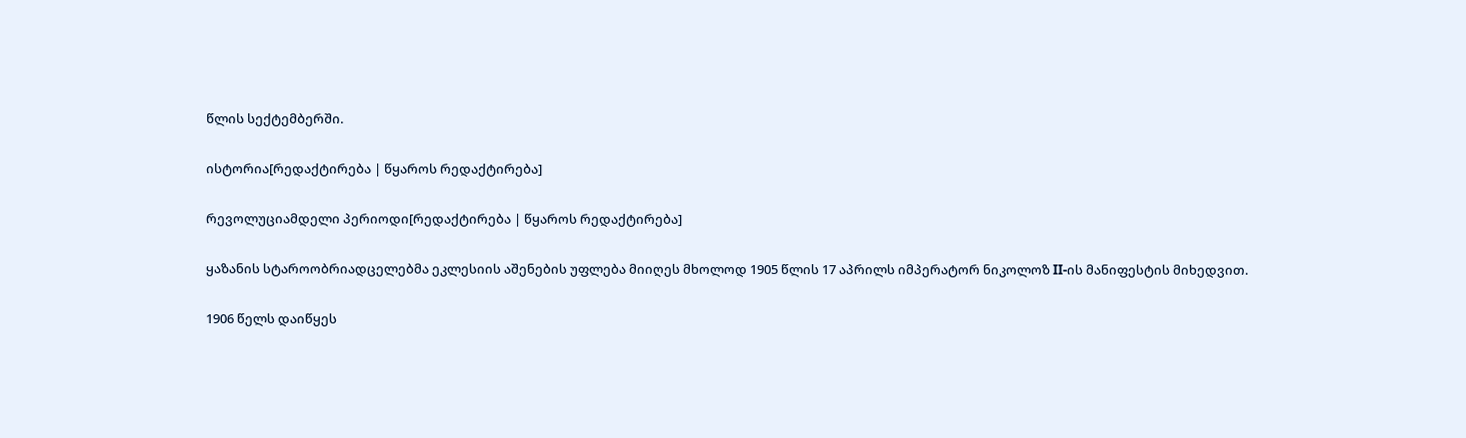წლის სექტემბერში.

ისტორია[რედაქტირება | წყაროს რედაქტირება]

რევოლუციამდელი პერიოდი[რედაქტირება | წყაროს რედაქტირება]

ყაზანის სტაროობრიადცელებმა ეკლესიის აშენების უფლება მიიღეს მხოლოდ 1905 წლის 17 აპრილს იმპერატორ ნიკოლოზ II-ის მანიფესტის მიხედვით.

1906 წელს დაიწყეს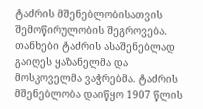ტაძრის მშენებლობისათვის შემოწირულობის შეგროვება. თანხები ტაძრის ასაშენებლად გაიღეს ყაზანელმა და მოსკოველმა ვაჭრებმა. ტაძრის მშენებლობა დაიწყო 1907 წლის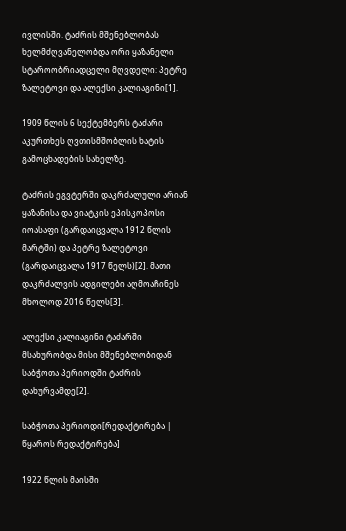ივლისში. ტაძრის მშენებლობას ხელმძღვანელობდა ორი ყაზანელი სტაროობრიადცელი მღვდელი: პეტრე ზალეტოვი და ალექსი კალიაგინი[1].

1909 წლის 6 სექტემბერს ტაძარი აკურთხეს ღვთისმშობლის ხატის გამოცხადების სახელზე.

ტაძრის ეგვტერში დაკრძალული არიან ყაზანისა და ვიატკის ეპისკოპოსი იოასაფი (გარდაიცვალა 1912 წლის მარტში) და პეტრე ზალეტოვი (გარდაიცვალა 1917 წელს)[2]. მათი დაკრძალვის ადგილები აღმოაჩინეს მხოლოდ 2016 წელს[3].

ალექსი კალიაგინი ტაძარში მსახურობდა მისი მშენებლობიდან საბჭოთა პერიოდში ტაძრის დახურვამდე[2].

საბჭოთა პერიოდი[რედაქტირება | წყაროს რედაქტირება]

1922 წლის მაისში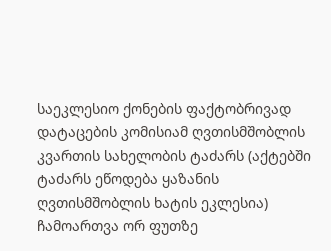საეკლესიო ქონების ფაქტობრივად დატაცების კომისიამ ღვთისმშობლის კვართის სახელობის ტაძარს (აქტებში ტაძარს ეწოდება ყაზანის ღვთისმშობლის ხატის ეკლესია) ჩამოართვა ორ ფუთზე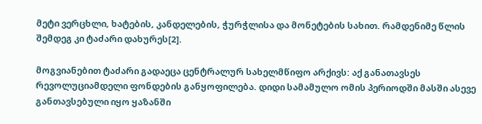მეტი ვერცხლი, ხატების, კანდელების, ჭურჭლისა და მონეტების სახით. რამდენიმე წლის შემდეგ კი ტაძარი დახურეს[2].

მოგვიანებით ტაძარი გადაეცა ცენტრალურ სახელმწიფო არქივს: აქ განათავსეს რევოლუციამდელი ფონდების განყოფილება. დიდი სამამულო ომის პერიოდში მასში ასევე განთავსებული იყო ყაზანში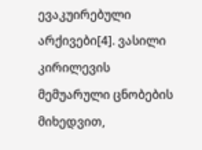ევაკუირებული არქივები[4]. ვასილი კირილევის მემუარული ცნობების მიხედვით,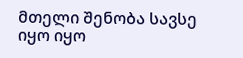მთელი შენობა სავსე იყო იყო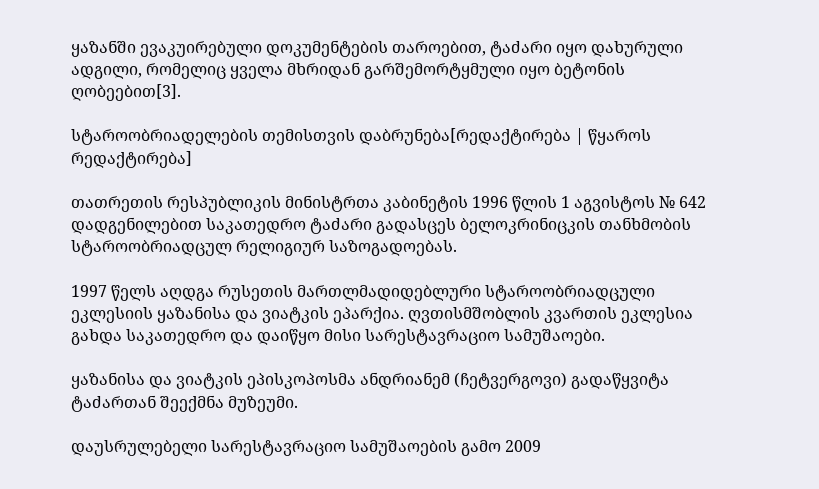ყაზანში ევაკუირებული დოკუმენტების თაროებით, ტაძარი იყო დახურული ადგილი, რომელიც ყველა მხრიდან გარშემორტყმული იყო ბეტონის ღობეებით[3].

სტაროობრიადელების თემისთვის დაბრუნება[რედაქტირება | წყაროს რედაქტირება]

თათრეთის რესპუბლიკის მინისტრთა კაბინეტის 1996 წლის 1 აგვისტოს № 642 დადგენილებით საკათედრო ტაძარი გადასცეს ბელოკრინიცკის თანხმობის სტაროობრიადცულ რელიგიურ საზოგადოებას.

1997 წელს აღდგა რუსეთის მართლმადიდებლური სტაროობრიადცული ეკლესიის ყაზანისა და ვიატკის ეპარქია. ღვთისმშობლის კვართის ეკლესია გახდა საკათედრო და დაიწყო მისი სარესტავრაციო სამუშაოები.

ყაზანისა და ვიატკის ეპისკოპოსმა ანდრიანემ (ჩეტვერგოვი) გადაწყვიტა ტაძართან შეექმნა მუზეუმი.

დაუსრულებელი სარესტავრაციო სამუშაოების გამო 2009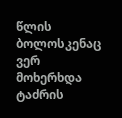წლის ბოლოსკენაც ვერ მოხერხდა ტაძრის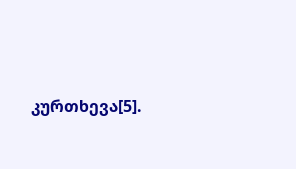კურთხევა[5].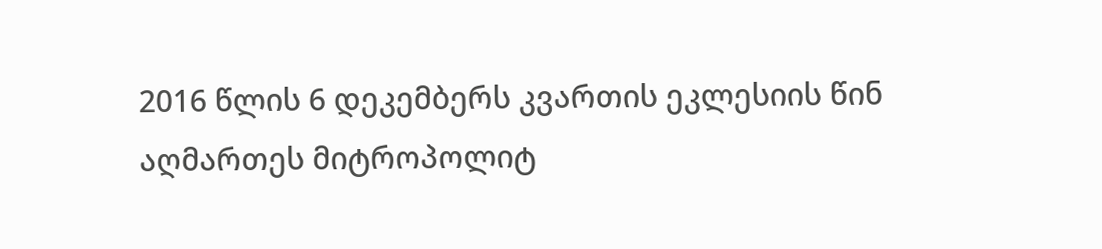2016 წლის 6 დეკემბერს კვართის ეკლესიის წინ აღმართეს მიტროპოლიტ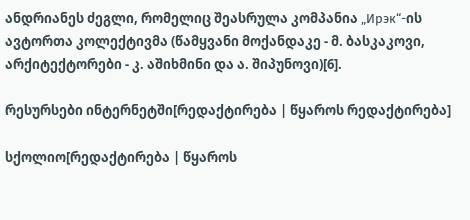ანდრიანეს ძეგლი, რომელიც შეასრულა კომპანია „Ирэк“-ის ავტორთა კოლექტივმა (წამყვანი მოქანდაკე - მ. ბასკაკოვი, არქიტექტორები - კ. აშიხმინი და ა. შიპუნოვი)[6].

რესურსები ინტერნეტში[რედაქტირება | წყაროს რედაქტირება]

სქოლიო[რედაქტირება | წყაროს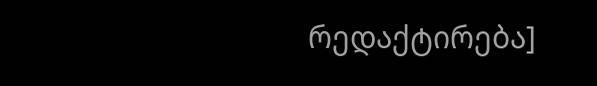რედაქტირება]